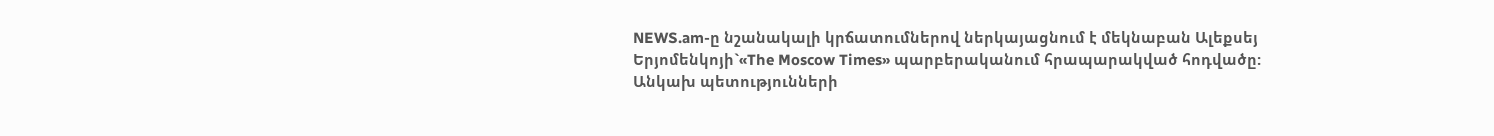NEWS.am-ը նշանակալի կրճատումներով ներկայացնում է մեկնաբան Ալեքսեյ Երյոմենկոյի`«The Moscow Times» պարբերականում հրապարակված հոդվածը:
Անկախ պետությունների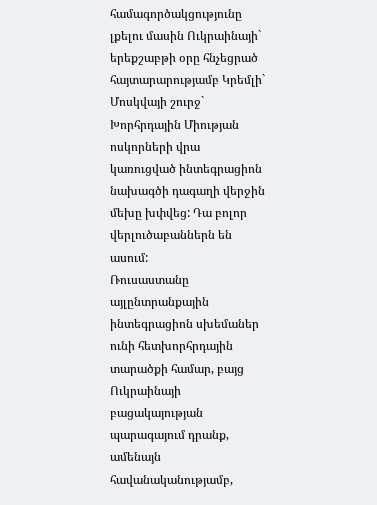համագործակցությունը լքելու մասին Ուկրաինայի` երեքշաբթի օրը հնչեցրած հայտարարությամբ Կրեմլի` Մոսկվայի շուրջ` Խորհրդային Միության ոսկորների վրա կառուցված ինտեգրացիոն նախագծի դագաղի վերջին մեխը խփվեց: Դա բոլոր վերլուծաբաններն են ասում:
Ռուսաստանը այլընտրանքային ինտեգրացիոն սխեմաներ ունի հետխորհրդային տարածքի համար, բայց Ուկրաինայի բացակայության պարագայում դրանք, ամենայն հավանականությամբ,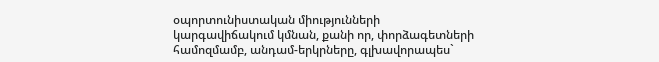օպորտունիստական միությունների կարգավիճակում կմնան, քանի որ, փորձագետների համոզմամբ, անդամ-երկրները, գլխավորապես`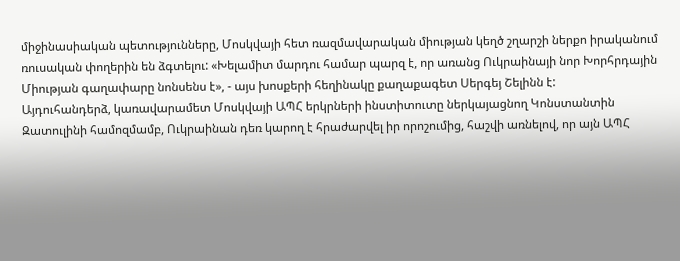միջինասիական պետությունները, Մոսկվայի հետ ռազմավարական միության կեղծ շղարշի ներքո իրականում ռուսական փողերին են ձգտելու: «Խելամիտ մարդու համար պարզ է, որ առանց Ուկրաինայի նոր Խորհրդային Միության գաղափարը նոնսենս է», - այս խոսքերի հեղինակը քաղաքագետ Սերգեյ Շելինն է:
Այդուհանդերձ, կառավարամետ Մոսկվայի ԱՊՀ երկրների ինստիտուտը ներկայացնող Կոնստանտին Զատուլինի համոզմամբ, Ուկրաինան դեռ կարող է հրաժարվել իր որոշումից, հաշվի առնելով, որ այն ԱՊՀ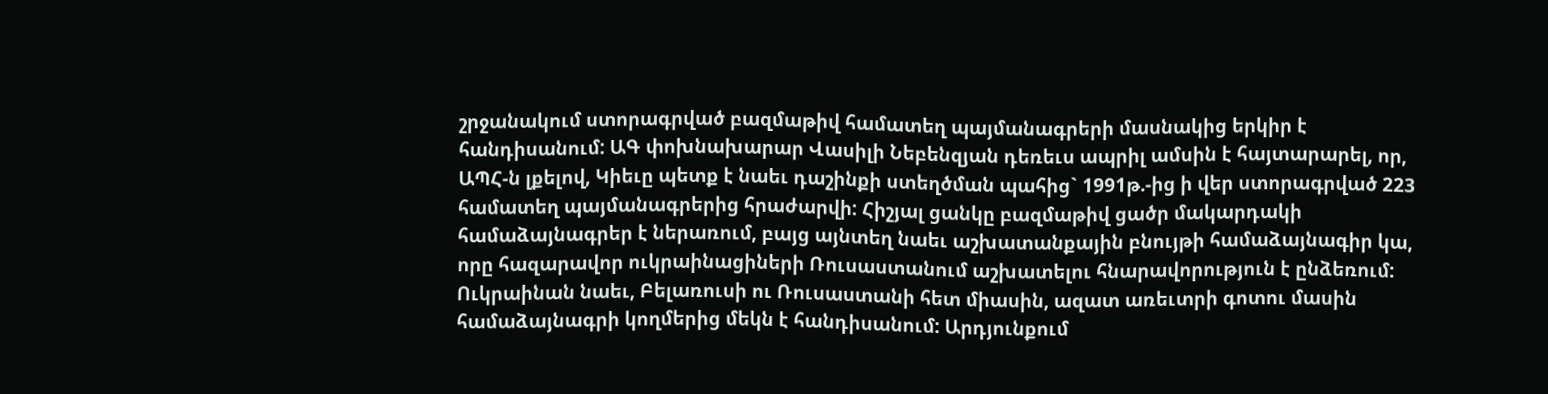շրջանակում ստորագրված բազմաթիվ համատեղ պայմանագրերի մասնակից երկիր է հանդիսանում: ԱԳ փոխնախարար Վասիլի Նեբենզյան դեռեւս ապրիլ ամսին է հայտարարել, որ, ԱՊՀ-ն լքելով, Կիեւը պետք է նաեւ դաշինքի ստեղծման պահից` 1991թ.-ից ի վեր ստորագրված 223 համատեղ պայմանագրերից հրաժարվի: Հիշյալ ցանկը բազմաթիվ ցածր մակարդակի համաձայնագրեր է ներառում, բայց այնտեղ նաեւ աշխատանքային բնույթի համաձայնագիր կա, որը հազարավոր ուկրաինացիների Ռուսաստանում աշխատելու հնարավորություն է ընձեռում:
Ուկրաինան նաեւ, Բելառուսի ու Ռուսաստանի հետ միասին, ազատ առեւտրի գոտու մասին համաձայնագրի կողմերից մեկն է հանդիսանում: Արդյունքում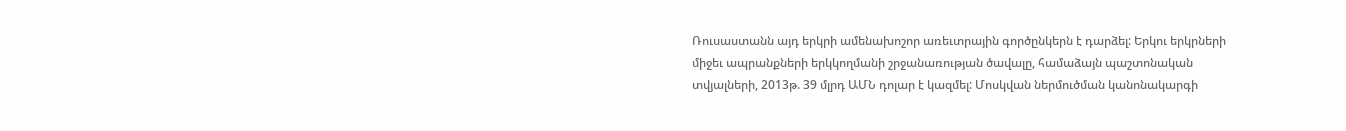Ռուսաստանն այդ երկրի ամենախոշոր առեւտրային գործընկերն է դարձել: Երկու երկրների միջեւ ապրանքների երկկողմանի շրջանառության ծավալը, համաձայն պաշտոնական տվյալների, 2013թ. 39 մլրդ ԱՄՆ դոլար է կազմել: Մոսկվան ներմուծման կանոնակարգի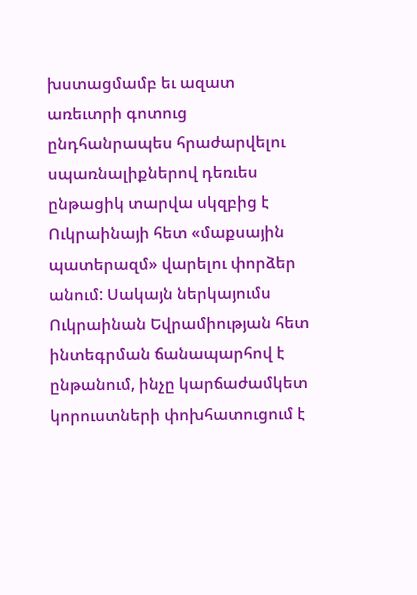խստացմամբ եւ ազատ առեւտրի գոտուց ընդհանրապես հրաժարվելու սպառնալիքներով դեռւես ընթացիկ տարվա սկզբից է Ուկրաինայի հետ «մաքսային պատերազմ» վարելու փորձեր անում: Սակայն ներկայումս Ուկրաինան Եվրամիության հետ ինտեգրման ճանապարհով է ընթանում, ինչը կարճաժամկետ կորուստների փոխհատուցում է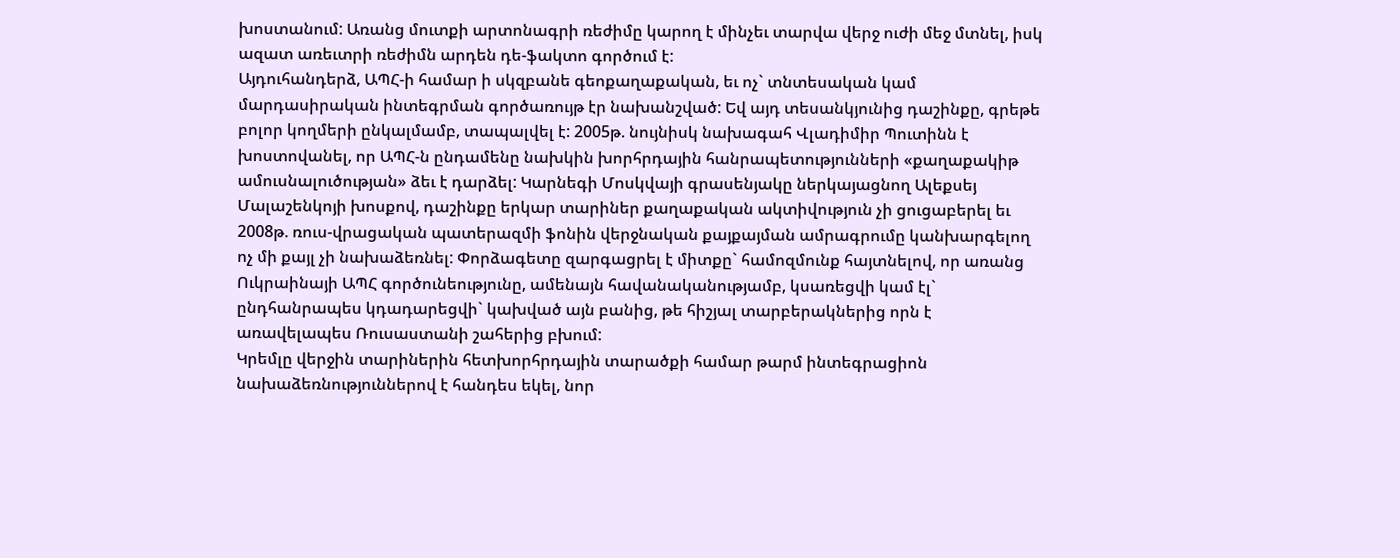խոստանում: Առանց մուտքի արտոնագրի ռեժիմը կարող է մինչեւ տարվա վերջ ուժի մեջ մտնել, իսկ ազատ առեւտրի ռեժիմն արդեն դե-ֆակտո գործում է:
Այդուհանդերձ, ԱՊՀ-ի համար ի սկզբանե գեոքաղաքական, եւ ոչ` տնտեսական կամ մարդասիրական ինտեգրման գործառույթ էր նախանշված: Եվ այդ տեսանկյունից դաշինքը, գրեթե բոլոր կողմերի ընկալմամբ, տապալվել է: 2005թ. նույնիսկ նախագահ Վլադիմիր Պուտինն է խոստովանել, որ ԱՊՀ-ն ընդամենը նախկին խորհրդային հանրապետությունների «քաղաքակիթ ամուսնալուծության» ձեւ է դարձել: Կարնեգի Մոսկվայի գրասենյակը ներկայացնող Ալեքսեյ Մալաշենկոյի խոսքով, դաշինքը երկար տարիներ քաղաքական ակտիվություն չի ցուցաբերել եւ 2008թ. ռուս-վրացական պատերազմի ֆոնին վերջնական քայքայման ամրագրումը կանխարգելող ոչ մի քայլ չի նախաձեռնել: Փորձագետը զարգացրել է միտքը` համոզմունք հայտնելով, որ առանց Ուկրաինայի ԱՊՀ գործունեությունը, ամենայն հավանականությամբ, կսառեցվի կամ էլ` ընդհանրապես կդադարեցվի` կախված այն բանից, թե հիշյալ տարբերակներից որն է առավելապես Ռուսաստանի շահերից բխում:
Կրեմլը վերջին տարիներին հետխորհրդային տարածքի համար թարմ ինտեգրացիոն նախաձեռնություններով է հանդես եկել, նոր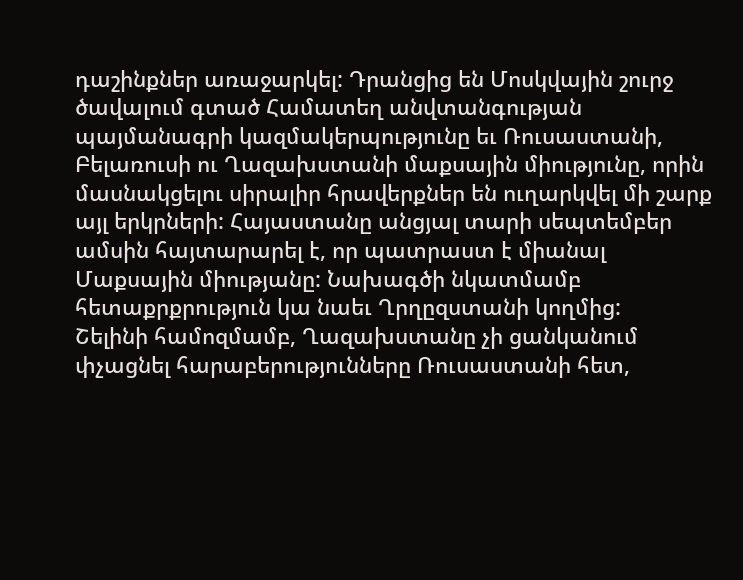դաշինքներ առաջարկել: Դրանցից են Մոսկվային շուրջ ծավալում գտած Համատեղ անվտանգության պայմանագրի կազմակերպությունը եւ Ռուսաստանի, Բելառուսի ու Ղազախստանի մաքսային միությունը, որին մասնակցելու սիրալիր հրավերքներ են ուղարկվել մի շարք այլ երկրների: Հայաստանը անցյալ տարի սեպտեմբեր ամսին հայտարարել է, որ պատրաստ է միանալ Մաքսային միությանը: Նախագծի նկատմամբ հետաքրքրություն կա նաեւ Ղրղըզստանի կողմից:
Շելինի համոզմամբ, Ղազախստանը չի ցանկանում փչացնել հարաբերությունները Ռուսաստանի հետ,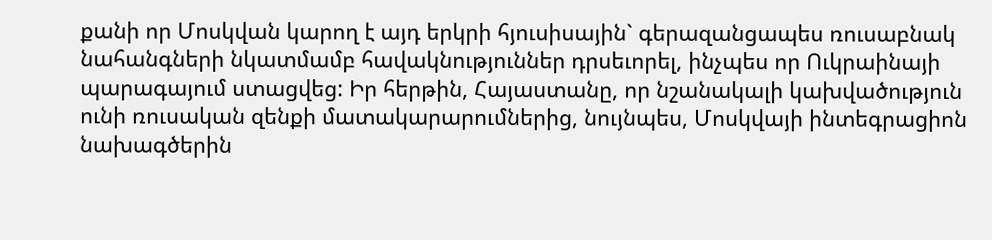քանի որ Մոսկվան կարող է այդ երկրի հյուսիսային` գերազանցապես ռուսաբնակ նահանգների նկատմամբ հավակնություններ դրսեւորել, ինչպես որ Ուկրաինայի պարագայում ստացվեց: Իր հերթին, Հայաստանը, որ նշանակալի կախվածություն ունի ռուսական զենքի մատակարարումներից, նույնպես, Մոսկվայի ինտեգրացիոն նախագծերին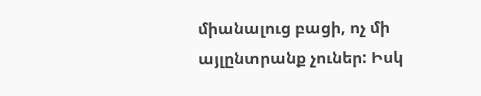միանալուց բացի, ոչ մի այլընտրանք չուներ: Իսկ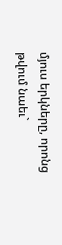մյուս երկները, որոնց թվում նաեւ`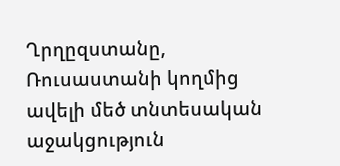Ղրղըզստանը, Ռուսաստանի կողմից ավելի մեծ տնտեսական աջակցություն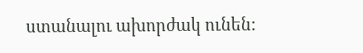ստանալու ախորժակ ունեն: